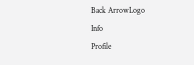Back ArrowLogo
Info
Profile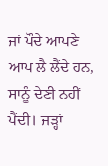ਜਾਂ ਪੌਦੇ ਆਪਣੇ ਆਪ ਲੈ ਲੈਂਦੇ ਹਨ, ਸਾਨੂੰ ਦੇਣੀ ਨਹੀਂ ਪੈਂਦੀ। ਜੜ੍ਹਾਂ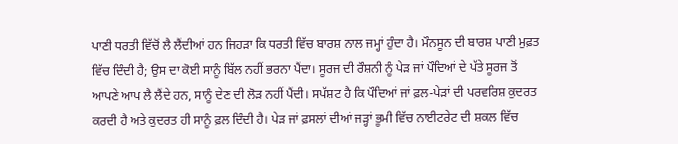ਪਾਣੀ ਧਰਤੀ ਵਿੱਚੋਂ ਲੈ ਲੈਂਦੀਆਂ ਹਨ ਜਿਹੜਾ ਕਿ ਧਰਤੀ ਵਿੱਚ ਬਾਰਸ਼ ਨਾਲ ਜਮ੍ਹਾਂ ਹੁੰਦਾ ਹੈ। ਮੌਨਸੂਨ ਦੀ ਬਾਰਸ਼ ਪਾਣੀ ਮੁਫ਼ਤ ਵਿੱਚ ਦਿੰਦੀ ਹੈ; ਉਸ ਦਾ ਕੋਈ ਸਾਨੂੰ ਬਿੱਲ ਨਹੀਂ ਭਰਨਾ ਪੈਂਦਾ। ਸੂਰਜ ਦੀ ਰੌਸ਼ਨੀ ਨੂੰ ਪੇੜ ਜਾਂ ਪੌਦਿਆਂ ਦੇ ਪੱਤੇ ਸੂਰਜ ਤੋਂ ਆਪਣੇ ਆਪ ਲੈ ਲੈਂਦੇ ਹਨ, ਸਾਨੂੰ ਦੇਣ ਦੀ ਲੋੜ ਨਹੀਂ ਪੈਂਦੀ। ਸਪੱਸ਼ਟ ਹੈ ਕਿ ਪੌਦਿਆਂ ਜਾਂ ਫ਼ਲ-ਪੇੜਾਂ ਦੀ ਪਰਵਰਿਸ਼ ਕੁਦਰਤ ਕਰਦੀ ਹੈ ਅਤੇ ਕੁਦਰਤ ਹੀ ਸਾਨੂੰ ਫ਼ਲ ਦਿੰਦੀ ਹੈ। ਪੇੜ ਜਾਂ ਫ਼ਸਲਾਂ ਦੀਆਂ ਜੜ੍ਹਾਂ ਭੂਮੀ ਵਿੱਚ ਨਾਈਟਰੇਟ ਦੀ ਸ਼ਕਲ ਵਿੱਚ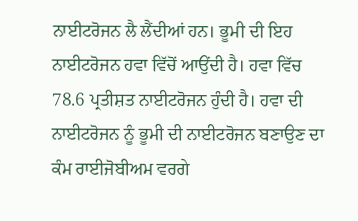ਨਾਈਟਰੋਜਨ ਲੈ ਲੈਂਦੀਆਂ ਹਨ। ਭੂਮੀ ਦੀ ਇਹ ਨਾਈਟਰੋਜਨ ਹਵਾ ਵਿੱਚੋਂ ਆਉਂਦੀ ਹੈ। ਹਵਾ ਵਿੱਚ 78.6 ਪ੍ਰਤੀਸ਼ਤ ਨਾਈਟਰੋਜਨ ਹੁੰਦੀ ਹੈ। ਹਵਾ ਦੀ ਨਾਈਟਰੋਜਨ ਨੂੰ ਭੂਮੀ ਦੀ ਨਾਈਟਰੋਜਨ ਬਣਾਉਣ ਦਾ ਕੰਮ ਰਾਈਜੋਬੀਅਮ ਵਰਗੇ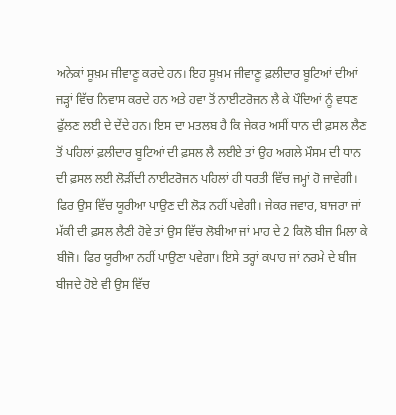ਅਨੇਕਾਂ ਸੂਖ਼ਮ ਜੀਵਾਣੂ ਕਰਦੇ ਹਨ। ਇਹ ਸੂਖ਼ਮ ਜੀਵਾਣੂ ਫ਼ਲੀਦਾਰ ਬੂਟਿਆਂ ਦੀਆਂ ਜੜ੍ਹਾਂ ਵਿੱਚ ਨਿਵਾਸ ਕਰਦੇ ਹਨ ਅਤੇ ਹਵਾ ਤੋਂ ਨਾਈਟਰੋਜਨ ਲੈ ਕੇ ਪੌਦਿਆਂ ਨੂੰ ਵਧਣ ਫੁੱਲਣ ਲਈ ਦੇ ਦੇਂਦੇ ਹਨ। ਇਸ ਦਾ ਮਤਲਬ ਹੈ ਕਿ ਜੇਕਰ ਅਸੀਂ ਧਾਨ ਦੀ ਫ਼ਸਲ ਲੈਣ ਤੋਂ ਪਹਿਲਾਂ ਫ਼ਲੀਦਾਰ ਬੂਟਿਆਂ ਦੀ ਫ਼ਸਲ ਲੈ ਲਈਏ ਤਾਂ ਉਹ ਅਗਲੇ ਮੌਸਮ ਦੀ ਧਾਨ ਦੀ ਫ਼ਸਲ ਲਈ ਲੋੜੀਂਦੀ ਨਾਈਟਰੋਜਨ ਪਹਿਲਾਂ ਹੀ ਧਰਤੀ ਵਿੱਚ ਜਮ੍ਹਾਂ ਹੋ ਜਾਵੇਗੀ। ਫਿਰ ਉਸ ਵਿੱਚ ਯੂਰੀਆ ਪਾਉਣ ਦੀ ਲੋੜ ਨਹੀਂ ਪਵੇਗੀ। ਜੇਕਰ ਜਵਾਰ, ਬਾਜਰਾ ਜਾਂ ਮੱਕੀ ਦੀ ਫ਼ਸਲ ਲੈਣੀ ਹੋਵੇ ਤਾਂ ਉਸ ਵਿੱਚ ਲੋਬੀਆ ਜਾਂ ਮਾਹ ਦੇ 2 ਕਿਲੋ ਬੀਜ ਮਿਲਾ ਕੇ ਬੀਜੋ। ਫਿਰ ਯੂਰੀਆ ਨਹੀਂ ਪਾਉਣਾ ਪਵੇਗਾ। ਇਸੇ ਤਰ੍ਹਾਂ ਕਪਾਹ ਜਾਂ ਨਰਮੇ ਦੇ ਬੀਜ ਬੀਜਦੇ ਹੋਏ ਵੀ ਉਸ ਵਿੱਚ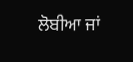ਲੋਬੀਆ ਜਾਂ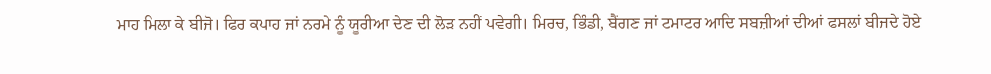ਮਾਹ ਮਿਲਾ ਕੇ ਬੀਜੋ। ਫਿਰ ਕਪਾਹ ਜਾਂ ਨਰਮੇ ਨੂੰ ਯੂਰੀਆ ਦੇਣ ਦੀ ਲੋੜ ਨਹੀਂ ਪਵੇਗੀ। ਮਿਰਚ, ਭਿੰਡੀ, ਬੈਂਗਣ ਜਾਂ ਟਮਾਟਰ ਆਦਿ ਸਬਜ਼ੀਆਂ ਦੀਆਂ ਫਸਲਾਂ ਬੀਜਦੇ ਹੋਏ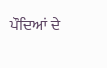ਪੌਦਿਆਂ ਦੇ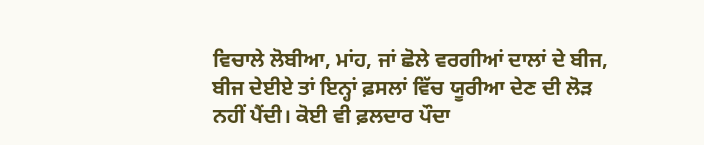ਵਿਚਾਲੇ ਲੋਬੀਆ, ਮਾਂਹ, ਜਾਂ ਛੋਲੇ ਵਰਗੀਆਂ ਦਾਲਾਂ ਦੇ ਬੀਜ, ਬੀਜ ਦੇਈਏ ਤਾਂ ਇਨ੍ਹਾਂ ਫ਼ਸਲਾਂ ਵਿੱਚ ਯੂਰੀਆ ਦੇਣ ਦੀ ਲੋੜ ਨਹੀਂ ਪੈਂਦੀ। ਕੋਈ ਵੀ ਫ਼ਲਦਾਰ ਪੌਦਾ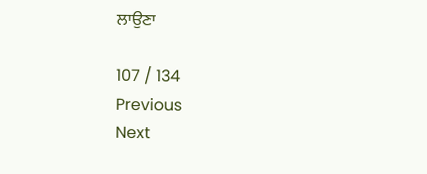ਲਾਉਣਾ

107 / 134
Previous
Next